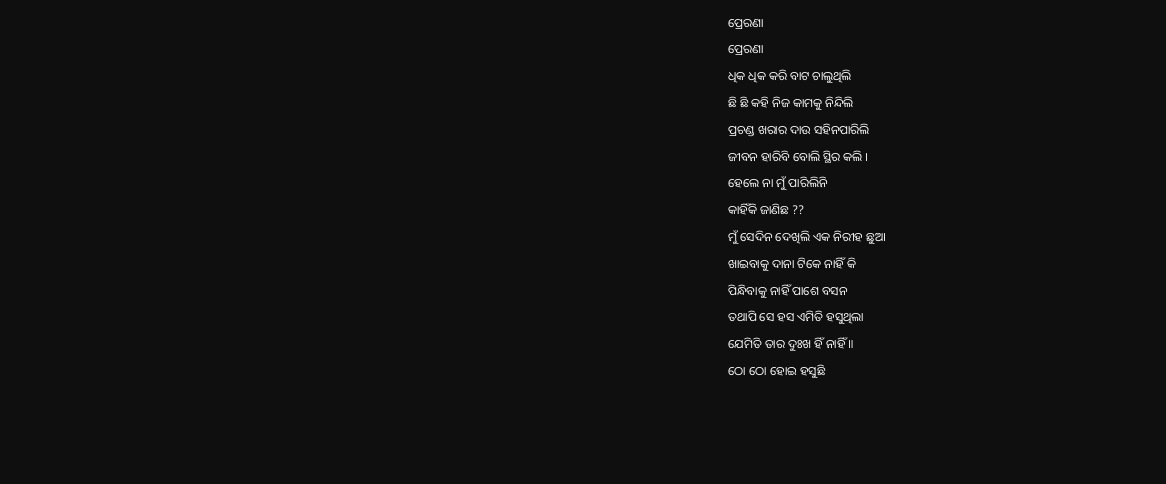ପ୍ରେରଣା
ପ୍ରେରଣା
ଧିକ ଧିକ କରି ବାଟ ଚାଲୁଥିଲି
ଛି ଛି କହି ନିଜ କାମକୁ ନିନ୍ଦିଲି
ପ୍ରଚଣ୍ଡ ଖରାର ଦାଉ ସହିନପାରିଲି
ଜୀବନ ହାରିବି ବୋଲି ସ୍ଥିର କଲି ।
ହେଲେ ନା ମୁଁ ପାରିଲିନି
କାହିଁକି ଜାଣିଛ ??
ମୁଁ ସେଦିନ ଦେଖିଲି ଏକ ନିରୀହ ଛୁଆ
ଖାଇବାକୁ ଦାନା ଟିକେ ନାହିଁ କି
ପିନ୍ଧିବାକୁ ନାହିଁ ପାଶେ ବସନ
ତଥାପି ସେ ହସ ଏମିତି ହସୁଥିଲା
ଯେମିତି ତାର ଦୁଃଖ ହିଁ ନାହିଁ ॥
ଠୋ ଠୋ ହୋଇ ହସୁଛି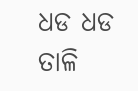ଧଡ ଧଡ ତାଳି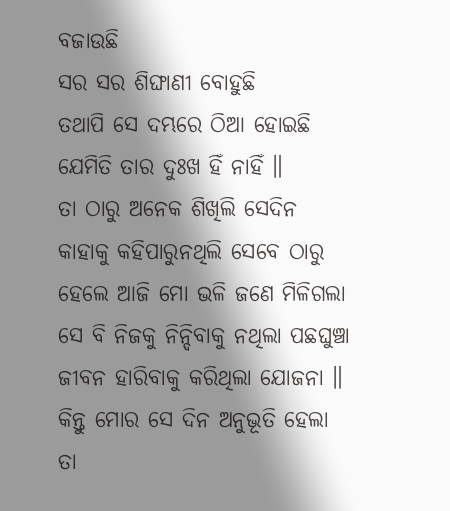ବଜାଉଛି
ସର ସର ଶିଙ୍ଘାଣୀ ବୋହୁଛି
ତଥାପି ସେ ଦମ୍ଭରେ ଠିଆ ହୋଇଛି
ଯେମିତି ତାର ଦୁଃଖ ହିଁ ନାହିଁ ॥
ତା ଠାରୁ ଅନେକ ଶିଖିଲି ସେଦିନ
କାହାକୁ କହିପାରୁନଥିଲି ସେବେ ଠାରୁ
ହେଲେ ଆଜି ମୋ ଭଳି ଜଣେ ମିଳିଗଲା
ସେ ବି ନିଜକୁ ନିନ୍ଦିବାକୁ ନଥିଲା ପଛଘୁଞ୍ଚା
ଜୀବନ ହାରିବାକୁ କରିଥିଲା ଯୋଜନା ॥
କିନ୍ତୁ ମୋର ସେ ଦିନ ଅନୁଭୂତି ହେଲା
ତା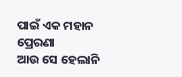ପାଇଁ ଏକ ମହାନ ପ୍ରେରଣା
ଆଉ ସେ ହେଲାନି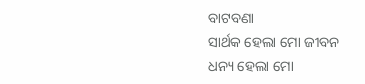ବାଟବଣା
ସାର୍ଥକ ହେଲା ମୋ ଜୀବନ
ଧନ୍ୟ ହେଲା ମୋ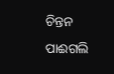ଚିନ୍ତନ
ପାଈଗଲି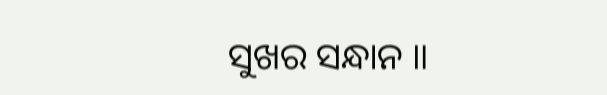ସୁଖର ସନ୍ଧାନ ॥